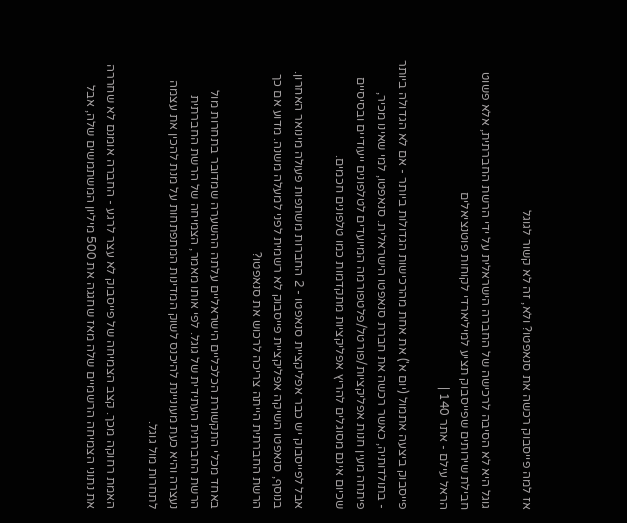אז למה פייסבוק רכשה את סנאפטו? ולא, זה לא קשור לגוגל

גוגל היא לא הסיבה לרכישה של החברה הישראלית על ידי הרשת החברתית, אלא פשוט חבילת שירותים שפייסבוק תציע למיליארדי לקוחות פוטנציאלים
הראל עילם - אתר 140 |

פייסבוק ביצעה אתמול (יום א') את אחת מהרכישות הגדולות ביותר - אם לא הגדולה ביותר - בתולדותיה, כאשר רכשה את חברת סנאפטו הישראלית. סנאפטו, למי שאינו מכיר, פיתחה מעין חנות אפליקציות/פורטל/פלטפורמה המיועדים לטלפונים ייעודיים ובסיסיים שכיום אינם מסוגלים להריץ אפליקציות מתקדמות כמו טלפונים חכמים.

אבל לפייסבוק יש כבר אפליקציית סנאפטו - 2 החברות משתפות פעולה מינואר האחרון. בנוסף, סנאפטו השיקה אפליקציית פייסבוק לא רשמית לפני למעלה משנה. מדוע אם כך הרשת החברתית הייתה צריכה לרכוש את סנאפטו?

באחד מכלי התקשורת הכלכליים הישראליים עלתה ההשערה שמדובר בתחרות מול הרשת החברתית העתידית של גוגל. לפי אותו מאמר, הצמיחה של הרשת החברתית נעצרה והיא כעת מעוניינת להיכנס לשוק המדינות המתפתחות על מנת להכין את עצמה לתחרות מול גוגל.

האמת רחוקה מכך. קצב הצמיחה של פייסבוק לא עצר לרגע - החברה אומנם לא שחררה את נתוני הצמיחה הרשמיים שלה מאז שחגגה את 500 מיליון המשתמשים שלה, אבל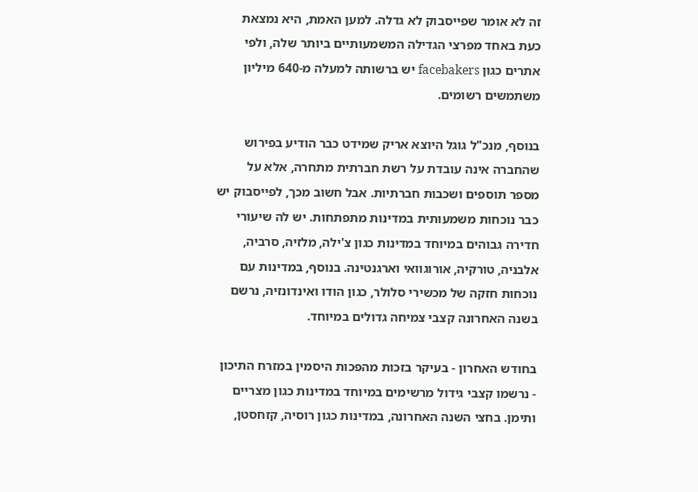זה לא אומר שפייסבוק לא גדלה. למען האמת, היא נמצאת כעת באחד מפרצי הגדילה המשמעותיים ביותר שלה, ולפי אתרים כגון facebakers יש ברשותה למעלה מ-640 מיליון משתמשים רשומים.

בנוסף, מנכ"ל גוגל היוצא אריק שמידט כבר הודיע בפירוש שהחברה אינה עובדת על רשת חברתית מתחרה, אלא על מספר תוספים ושכבות חברתיות. אבל חשוב מכך, לפייסבוק יש כבר נוכחות משמעותית במדינות מתפתחות. יש לה שיעורי חדירה גבוהים במיוחד במדינות כגון צ'ילה, מלזיה, סרביה, אלבניה, טורקיה, אורוגוואי וארגנטינה. בנוסף, במדינות עם נוכחות חזקה של מכשירי סלולר, כגון הודו ואינדונזיה, נרשם בשנה האחרונה קצבי צמיחה גדולים במיוחד.

בחודש האחרון - בעיקר בזכות מהפכות היסמין במזרח התיכון - נרשמו קצבי גידול מרשימים במיוחד במדינות כגון מצריים ותימן. בחצי השנה האחרונה, במדינות כגון רוסיה, קזחסטן,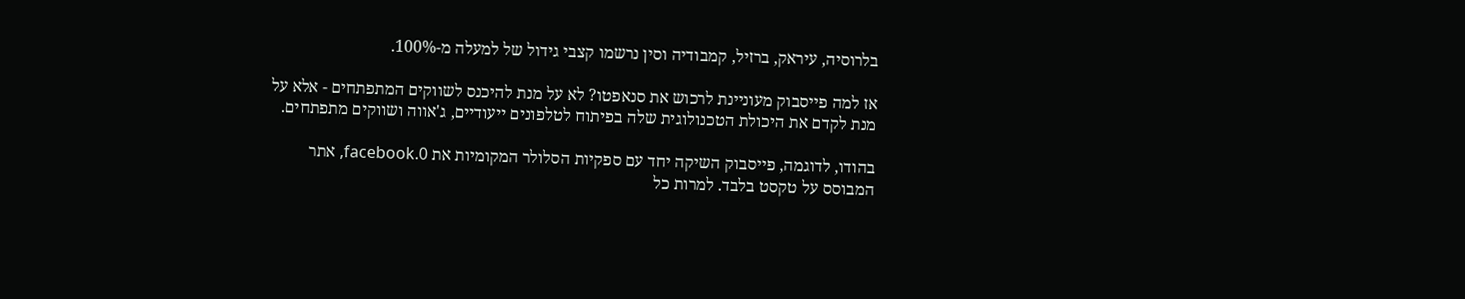בלרוסיה, עיראק, ברזיל, קמבודיה וסין נרשמו קצבי גידול של למעלה מ-100%.

אז למה פייסבוק מעוניינת לרכוש את סנאפטו? לא על מנת להיכנס לשווקים המתפתחים - אלא על מנת לקדם את היכולת הטכנולוגית שלה בפיתוח לטלפונים ייעודיים, ג'אווה ושווקים מתפתחים.

בהודו, לדוגמה, פייסבוק השיקה יחד עם ספקיות הסלולר המקומיות את 0.facebook, אתר המבוסס על טקסט בלבד. למרות כל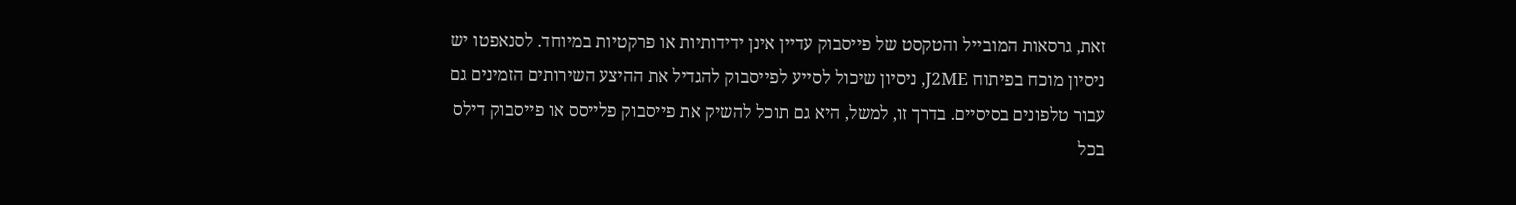זאת, גרסאות המובייל והטקסט של פייסבוק עדיין אינן ידידותיות או פרקטיות במיוחד. לסנאפטו יש ניסיון מוכח בפיתוח J2ME, ניסיון שיכול לסייע לפייסבוק להגדיל את ההיצע השירותים הזמינים גם עבור טלפונים בסיסיים. בדרך זו, למשל, היא גם תוכל להשיק את פייסבוק פלייסס או פייסבוק דילס בכל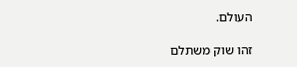העולם.

זהו שוק משתלם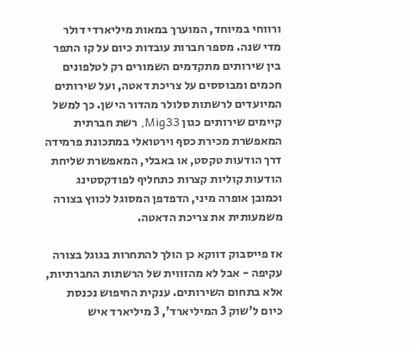ורווחי במיוחד, המוערך במאות מיליארדי דולר מדי שנה. מספר חברות עובדות כיום על קו התפר בין שירותים מתקדמים השמורים רק לטלפונים חכמים ומבוססים על צריכת דאטה, ועל שירותים המיועדים לרשתות סלולר מהדור הישן. כך למשל קיימים שירותים כגון Mig33, רשת חברתית המאפשרת מכירת כסף וירטואלי במתכונת פרמידה דרך הודעות טקסט, או באבלי, המאפשרת שליחת הודעות קוליות קצרות כתחליף לפודקסטינג וכמובן אופרה מיני, הדפדפן המסוגל לכווץ בצורה משמעותית את צריכת הדאטה.

אז פייסבוק דווקא כן הולך להתחרות בגוגל בצורה עקיפה - אבל לא מהזווית של הרשתות החברתיות, אלא בתחום השירותים. ענקית החיפוש נכנסת כיום ל'שוק 3 המיליארד', 3 מיליארד איש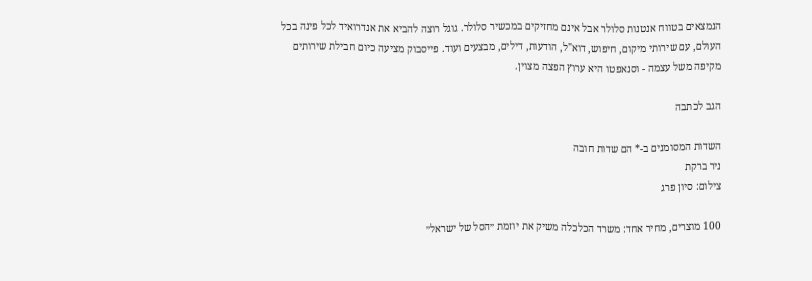הנמצאים בטווח אנטנות סלולר אבל אינם מחזיקים במכשיר סלולר. גוגל רוצה להביא את אנדרואיד לכל פינה בכל העולם, עם שירותי מיקום, חיפוש, דוא"ל, הודעות, דילים, מבצעים ועוד. פייסבוק מציעה כיום חבילת שירותים מקיפה משל עצמה - וסנאפטו היא ערוץ הפצה מצוין.

הגב לכתבה

השדות המסומנים ב-* הם שדות חובה
ניר ברקת
צילום: סיון פרג

100 מוצרים, מחיר אחד: משרד הכלכלה משיק את יוזמת ״הסל של ישראל״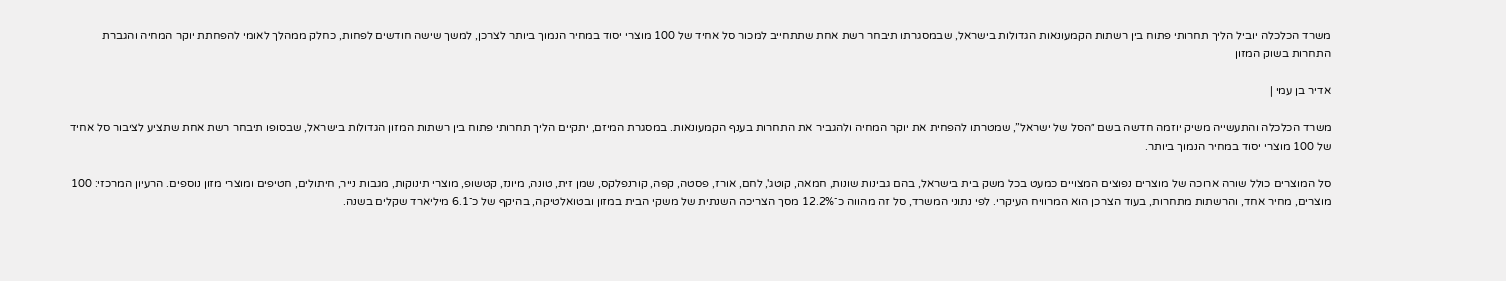משרד הכלכלה יוביל הליך תחרותי פתוח בין רשתות הקמעונאות הגדולות בישראל, שבמסגרתו תיבחר רשת אחת שתתחייב למכור סל אחיד של 100 מוצרי יסוד במחיר הנמוך ביותר לצרכן, למשך שישה חודשים לפחות, כחלק ממהלך לאומי להפחתת יוקר המחיה והגברת התחרות בשוק המזון

אדיר בן עמי |

משרד הכלכלה והתעשייה משיק יוזמה חדשה בשם ״הסל של ישראל”, שמטרתו להפחית את יוקר המחיה ולהגביר את התחרות בענף הקמעונאות. במסגרת המיזם, יתקיים הליך תחרותי פתוח בין רשתות המזון הגדולות בישראל, שבסופו תיבחר רשת אחת שתציע לציבור סל אחיד של 100 מוצרי יסוד במחיר הנמוך ביותר.

סל המוצרים כולל שורה ארוכה של מוצרים נפוצים המצויים כמעט בכל משק בית בישראל, בהם גבינות שונות, חמאה, קוטג', לחם, אורז, פסטה, קפה, קורנפלקס, שמן זית, טונה, מיונז, קטשופ, מוצרי תינוקות, מגבות נייר, חיתולים, חטיפים ומוצרי מזון נוספים. הרעיון המרכזי: 100 מוצרים, מחיר אחד, והרשתות מתחרות, בעוד הצרכן הוא המרוויח העיקרי. לפי נתוני המשרד, סל זה מהווה כ־12.2% מסך הצריכה השנתית של משקי הבית במזון ובטואלטיקה, בהיקף של כ־6.1 מיליארד שקלים בשנה.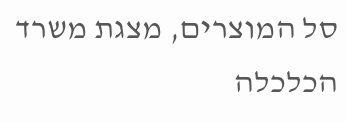סל המוצרים, מצגת משרד הכלכלה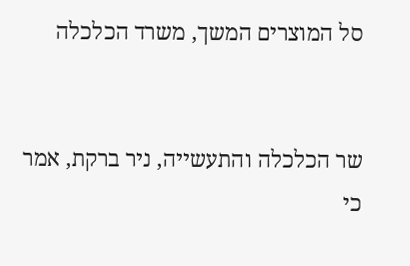סל המוצרים המשך, משרד הכלכלה


שר הכלכלה והתעשייה, ניר ברקת, אמר כי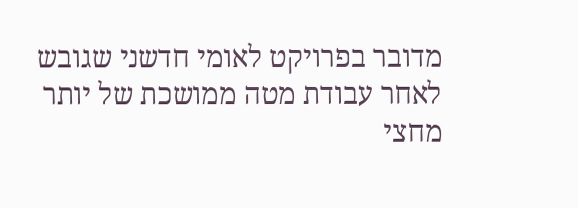מדובר בפרויקט לאומי חדשני שגובש לאחר עבודת מטה ממושכת של יותר מחצי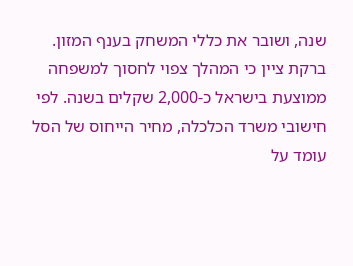שנה, ושובר את כללי המשחק בענף המזון. ברקת ציין כי המהלך צפוי לחסוך למשפחה ממוצעת בישראל כ-2,000 שקלים בשנה. לפי חישובי משרד הכלכלה, מחיר הייחוס של הסל עומד על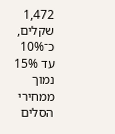1,472 שקלים, כ־10% עד 15% נמוך ממחירי הסלים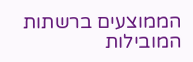הממוצעים ברשתות המובילות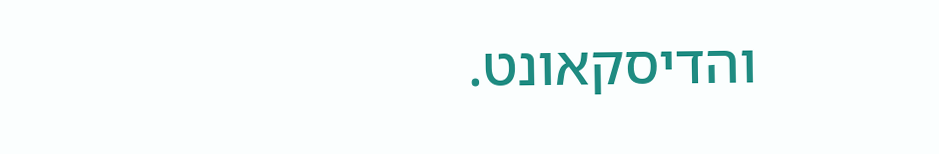והדיסקאונט.